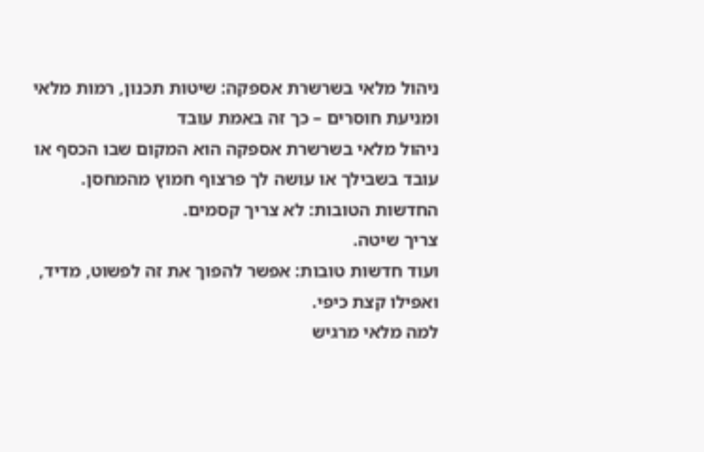ניהול מלאי בשרשרת אספקה: שיטות תכנון, רמות מלאי ומניעת חוסרים – כך זה באמת עובד
ניהול מלאי בשרשרת אספקה הוא המקום שבו הכסף או עובד בשבילך או עושה לך פרצוף חמוץ מהמחסן.
החדשות הטובות: לא צריך קסמים.
צריך שיטה.
ועוד חדשות טובות: אפשר להפוך את זה לפשוט, מדיד, ואפילו קצת כיפי.
למה מלאי מרגיש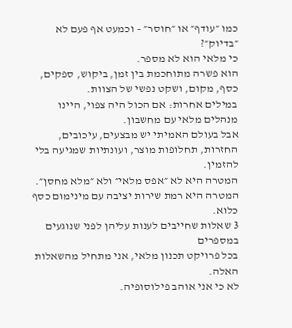כמו ״עודף״ או ״חוסר״ – וכמעט אף פעם לא ״בדיוק״?
כי מלאי הוא לא מספר.
הוא פשרה מתוחכמת בין זמן, ביקוש, ספקים, כסף, מקום, ושקט נפשי של הצוות.
במילים אחרות: אם הכול היה צפוי, היינו מנהלים מלאי עם מחשבון.
אבל בעולם האמיתי יש מבצעים, עיכובים, החזרות, תחלופות מוצר, ועונתיות שמגיעה בלי להזמין.
המטרה היא לא ״אפס מלאי״ ולא ״מלא מחסן״.
המטרה היא רמת שירות יציבה עם מינימום כסף כלוא.
3 שאלות שחייבים לענות עליהן לפני שנוגעים במספרים
בכל פרויקט תכנון מלאי, אני מתחיל מהשאלות האלה.
לא כי אני אוהב פילוסופיה.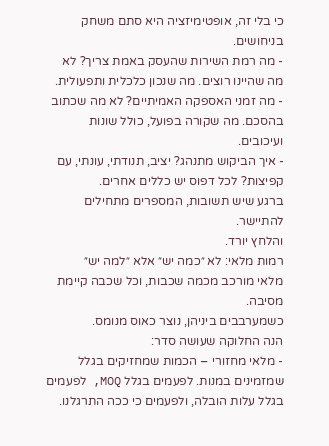כי בלי זה, אופטימיזציה היא סתם משחק בניחושים.
- מה רמת השירות שהעסק באמת צריך? לא מה שהיינו רוצים. מה שנכון כלכלית ותפעולית.
- מה זמני האספקה האמיתיים? לא מה שכתוב בהסכם. מה שקורה בפועל, כולל שונות ועיכובים.
- איך הביקוש מתנהג? יציב, תנודתי, עונתי, עם קפיצות? לכל דפוס יש כללים אחרים.
ברגע שיש תשובות, המספרים מתחילים להתיישר.
והלחץ יורד.
רמות מלאי: לא ״כמה יש״ אלא ״למה יש״
מלאי מורכב מכמה שכבות, וכל שכבה קיימת מסיבה.
כשמערבבים ביניהן, נוצר כאוס מנומס.
הנה החלוקה שעושה סדר:
- מלאי מחזורי – הכמות שמחזיקים בגלל שמזמינים במנות. לפעמים בגלל MOQ, לפעמים בגלל עלות הובלה, ולפעמים כי ככה התרגלנו.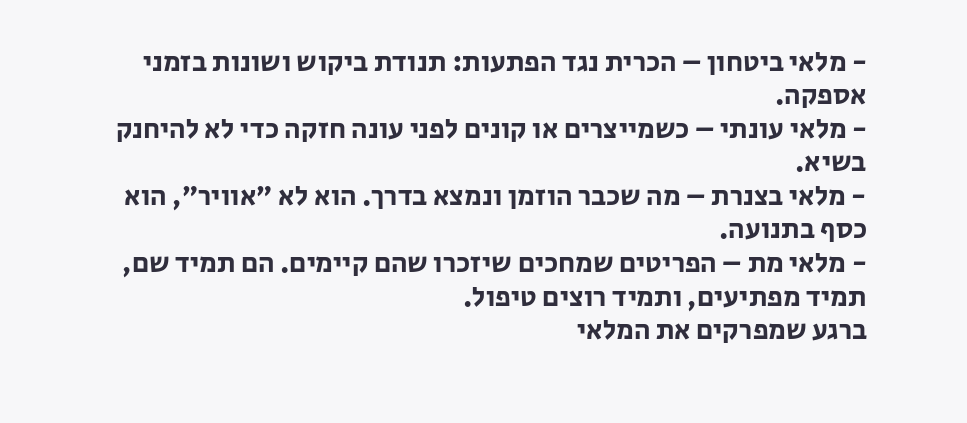- מלאי ביטחון – הכרית נגד הפתעות: תנודת ביקוש ושונות בזמני אספקה.
- מלאי עונתי – כשמייצרים או קונים לפני עונה חזקה כדי לא להיחנק בשיא.
- מלאי בצנרת – מה שכבר הוזמן ונמצא בדרך. הוא לא ״אוויר״, הוא כסף בתנועה.
- מלאי מת – הפריטים שמחכים שיזכרו שהם קיימים. הם תמיד שם, תמיד מפתיעים, ותמיד רוצים טיפול.
ברגע שמפרקים את המלאי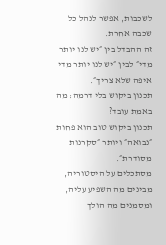לשכבות, אפשר לנהל כל שכבה אחרת.
זה ההבדל בין ״יש לנו יותר מדי״ לבין ״יש לנו יותר מדי איפה שלא צריך״.
תכנון ביקוש בלי דרמה: מה באמת עובד?
תכנון ביקוש טוב הוא פחות ״נבואה״ ויותר ״סקרנות מסודרת״.
מסתכלים על היסטוריה, מבינים מה השפיע עליה, ומסמנים מה הולך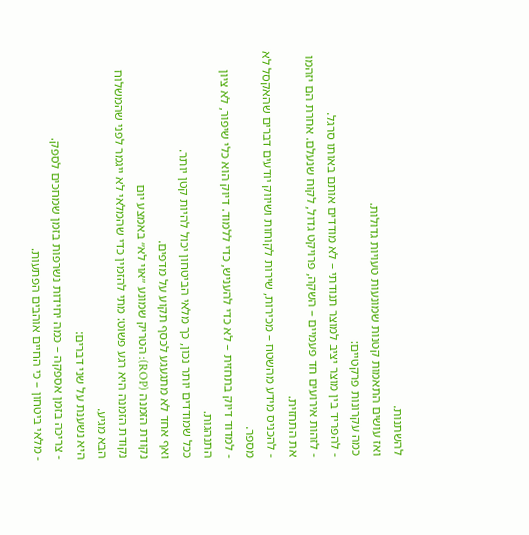להשתנות.
ואז עושים התאמות קטנות שמונעות טעויות גדולות.
כמה עקרונות פרקטיים:
- להפריד בין מוצר יציב למוצר תנודתי – לא מודדים אותם באותו סרגל.
- לזהות אירועים חד פעמיים – השקה, פרויקט גדול, לקוח שנעלם. אחרת הם יזהמו את התחזית.
- להכניס מידע מהשטח – מכירות, שירות לקוחות ושיווק יודעים דברים שהאקסל לא מספר.
- למדוד דיוק בתחזית – לא כדי להעניש, כדי ללמוד. דיוק הוא כלי שיפור, לא ציון התנהגות.
ככל שמודדים יותר נכון, כך מלאי הביטחון יכול להיות קטן יותר.
ואף אחד לא מתגעגע לכסף תקוע על מדפים.
נקודת הזמנה (ROP): הטריק שמונע ״אוי לא״ באמצע יום
נקודת הזמנה היא רגע פשוט: מתי להזמין כדי שהמלאי לא ייגמר לפני שהמשלוח הבא מגיע.
היא נשענת על שני דברים:
- צריכה בזמן אספקה – כמה יחידות נשרפות בזמן שמחכים לספק.
- מלאי ביטחון – כי החיים אוהבים הפתעות.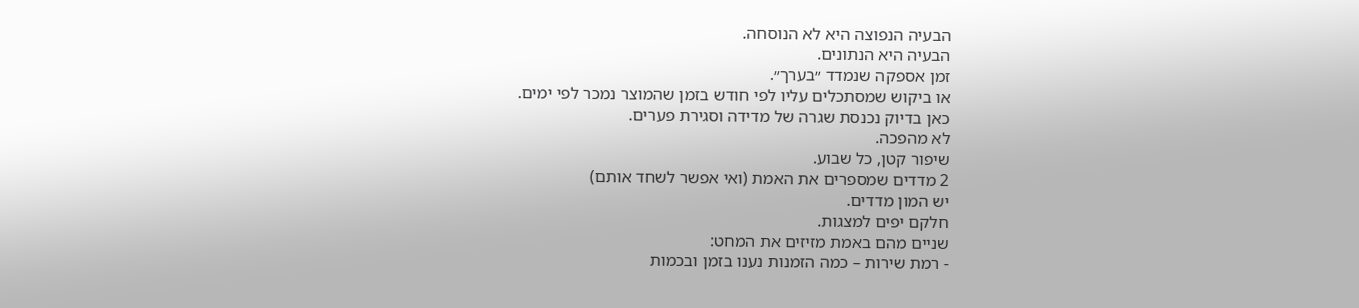הבעיה הנפוצה היא לא הנוסחה.
הבעיה היא הנתונים.
זמן אספקה שנמדד ״בערך״.
או ביקוש שמסתכלים עליו לפי חודש בזמן שהמוצר נמכר לפי ימים.
כאן בדיוק נכנסת שגרה של מדידה וסגירת פערים.
לא מהפכה.
שיפור קטן, כל שבוע.
2 מדדים שמספרים את האמת (ואי אפשר לשחד אותם)
יש המון מדדים.
חלקם יפים למצגות.
שניים מהם באמת מזיזים את המחט:
- רמת שירות – כמה הזמנות נענו בזמן ובכמות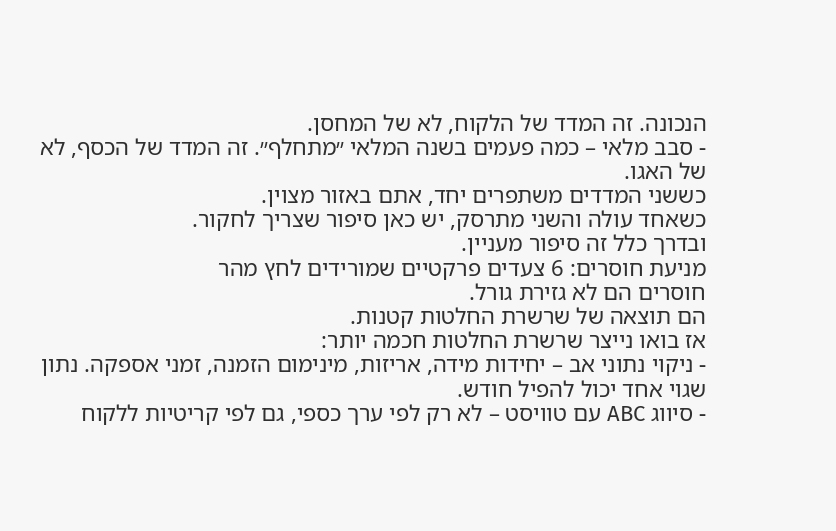הנכונה. זה המדד של הלקוח, לא של המחסן.
- סבב מלאי – כמה פעמים בשנה המלאי ״מתחלף״. זה המדד של הכסף, לא של האגו.
כששני המדדים משתפרים יחד, אתם באזור מצוין.
כשאחד עולה והשני מתרסק, יש כאן סיפור שצריך לחקור.
ובדרך כלל זה סיפור מעניין.
מניעת חוסרים: 6 צעדים פרקטיים שמורידים לחץ מהר
חוסרים הם לא גזירת גורל.
הם תוצאה של שרשרת החלטות קטנות.
אז בואו נייצר שרשרת החלטות חכמה יותר:
- ניקוי נתוני אב – יחידות מידה, אריזות, מינימום הזמנה, זמני אספקה. נתון שגוי אחד יכול להפיל חודש.
- סיווג ABC עם טוויסט – לא רק לפי ערך כספי, גם לפי קריטיות ללקוח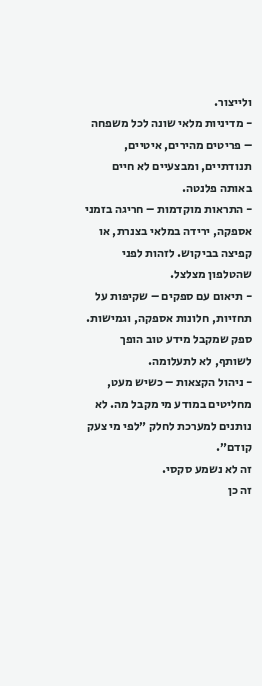ולייצור.
- מדיניות מלאי שונה לכל משפחה – פריטים מהירים, איטיים, תנודתיים, ומבצעיים לא חיים באותה פלנטה.
- התראות מוקדמות – חריגה בזמני אספקה, ירידה במלאי בצנרת, או קפיצה בביקוש. לזהות לפני שהטלפון מצלצל.
- תיאום עם ספקים – שקיפות על תחזיות, חלונות אספקה, וגמישות. ספק שמקבל מידע טוב הופך לשותף, לא לתעלומה.
- ניהול הקצאות – כשיש מעט, מחליטים במודע מי מקבל מה. לא נותנים למערכת לחלק ״לפי מי צעק קודם״.
זה לא נשמע סקסי.
זה כן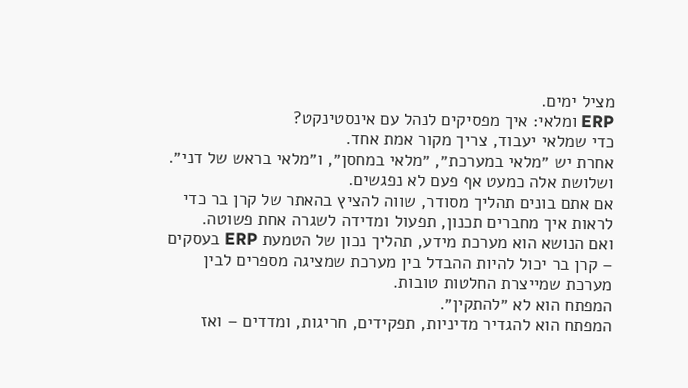מציל ימים.
ERP ומלאי: איך מפסיקים לנהל עם אינסטינקט?
כדי שמלאי יעבוד, צריך מקור אמת אחד.
אחרת יש ״מלאי במערכת״, ״מלאי במחסן״, ו״מלאי בראש של דני״.
ושלושת אלה כמעט אף פעם לא נפגשים.
אם אתם בונים תהליך מסודר, שווה להציץ בהאתר של קרן בר כדי לראות איך מחברים תכנון, תפעול ומדידה לשגרה אחת פשוטה.
ואם הנושא הוא מערכת מידע, תהליך נכון של הטמעת ERP בעסקים – קרן בר יכול להיות ההבדל בין מערכת שמציגה מספרים לבין מערכת שמייצרת החלטות טובות.
המפתח הוא לא ״להתקין״.
המפתח הוא להגדיר מדיניות, תפקידים, חריגות, ומדדים – ואז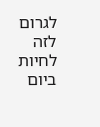לגרום לזה לחיות ביום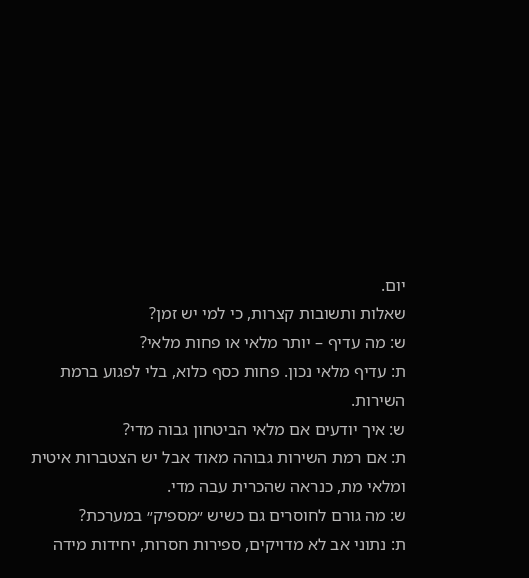יום.
שאלות ותשובות קצרות, כי למי יש זמן?
ש: מה עדיף – יותר מלאי או פחות מלאי?
ת: עדיף מלאי נכון. פחות כסף כלוא, בלי לפגוע ברמת השירות.
ש: איך יודעים אם מלאי הביטחון גבוה מדי?
ת: אם רמת השירות גבוהה מאוד אבל יש הצטברות איטית ומלאי מת, כנראה שהכרית עבה מדי.
ש: מה גורם לחוסרים גם כשיש ״מספיק״ במערכת?
ת: נתוני אב לא מדויקים, ספירות חסרות, יחידות מידה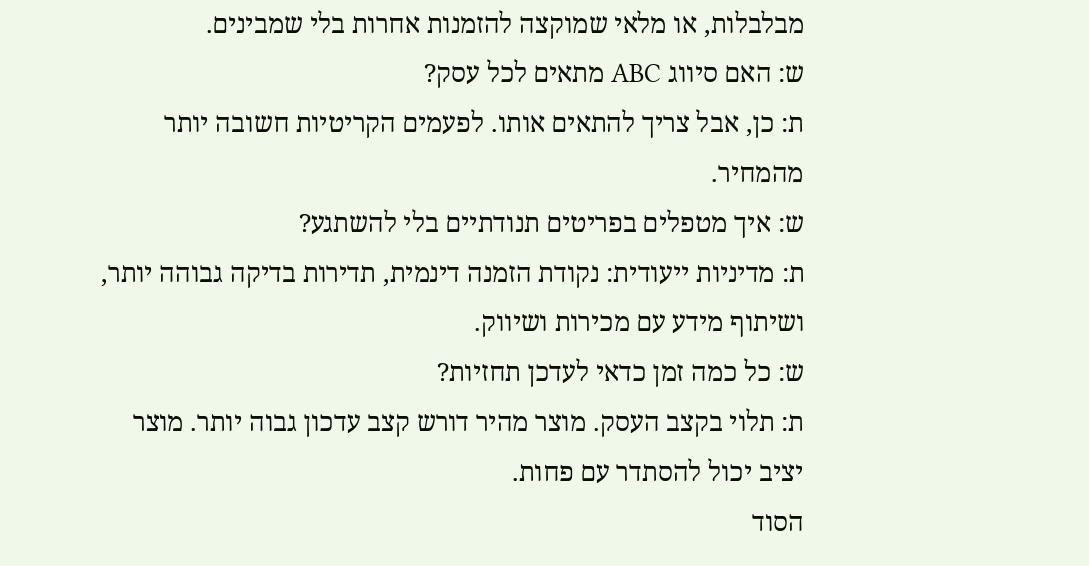מבלבלות, או מלאי שמוקצה להזמנות אחרות בלי שמבינים.
ש: האם סיווג ABC מתאים לכל עסק?
ת: כן, אבל צריך להתאים אותו. לפעמים הקריטיות חשובה יותר מהמחיר.
ש: איך מטפלים בפריטים תנודתיים בלי להשתגע?
ת: מדיניות ייעודית: נקודת הזמנה דינמית, תדירות בדיקה גבוהה יותר, ושיתוף מידע עם מכירות ושיווק.
ש: כל כמה זמן כדאי לעדכן תחזיות?
ת: תלוי בקצב העסק. מוצר מהיר דורש קצב עדכון גבוה יותר. מוצר יציב יכול להסתדר עם פחות.
הסוד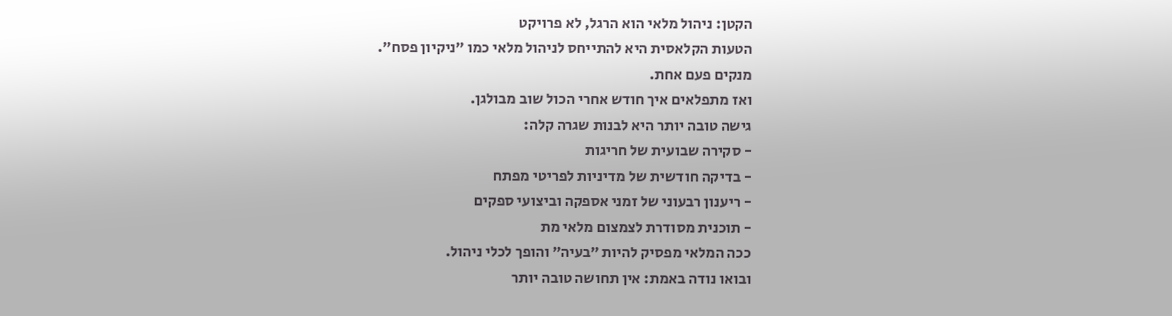הקטן: ניהול מלאי הוא הרגל, לא פרויקט
הטעות הקלאסית היא להתייחס לניהול מלאי כמו ״ניקיון פסח״.
מנקים פעם אחת.
ואז מתפלאים איך חודש אחרי הכול שוב מבולגן.
גישה טובה יותר היא לבנות שגרה קלה:
- סקירה שבועית של חריגות
- בדיקה חודשית של מדיניות לפריטי מפתח
- ריענון רבעוני של זמני אספקה וביצועי ספקים
- תוכנית מסודרת לצמצום מלאי מת
ככה המלאי מפסיק להיות ״בעיה״ והופך לכלי ניהול.
ובואו נודה באמת: אין תחושה טובה יותר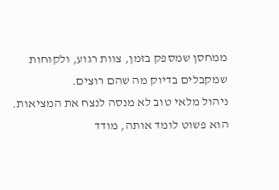ממחסן שמספק בזמן, צוות רגוע, ולקוחות שמקבלים בדיוק מה שהם רוצים.
ניהול מלאי טוב לא מנסה לנצח את המציאות.
הוא פשוט לומד אותה, מודד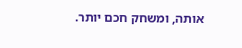אותה, ומשחק חכם יותר.